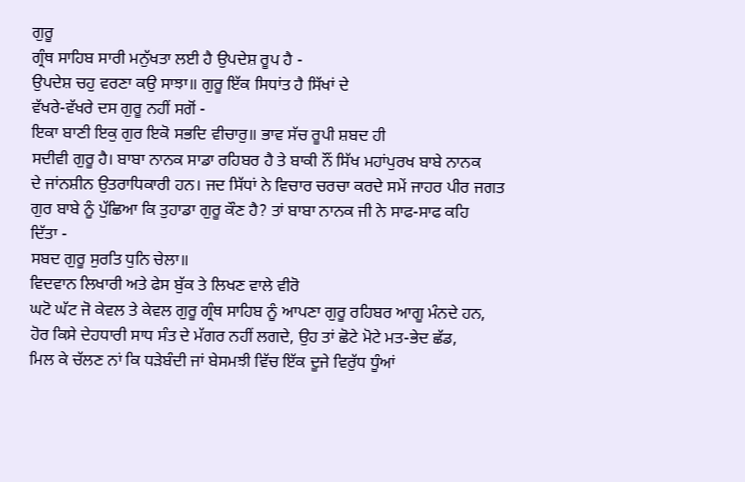ਗੁਰੂ
ਗ੍ਰੰਥ ਸਾਹਿਬ ਸਾਰੀ ਮਨੁੱਖਤਾ ਲਈ ਹੈ ਉਪਦੇਸ਼ ਰੂਪ ਹੈ -
ਉਪਦੇਸ਼ ਚਹੁ ਵਰਣਾ ਕਉ ਸਾਝਾ॥ ਗੁਰੂ ਇੱਕ ਸਿਧਾਂਤ ਹੈ ਸਿੱਖਾਂ ਦੇ
ਵੱਖਰੇ-ਵੱਖਰੇ ਦਸ ਗੁਰੂ ਨਹੀਂ ਸਗੋਂ -
ਇਕਾ ਬਾਣੀ ਇਕੁ ਗੁਰ ਇਕੋ ਸਭਦਿ ਵੀਚਾਰੁ॥ ਭਾਵ ਸੱਚ ਰੂਪੀ ਸ਼ਬਦ ਹੀ
ਸਦੀਵੀ ਗੁਰੂ ਹੈ। ਬਾਬਾ ਨਾਨਕ ਸਾਡਾ ਰਹਿਬਰ ਹੈ ਤੇ ਬਾਕੀ ਨੌਂ ਸਿੱਖ ਮਹਾਂਪੁਰਖ ਬਾਬੇ ਨਾਨਕ
ਦੇ ਜਾਂਨਸ਼ੀਨ ਉਤਰਾਧਿਕਾਰੀ ਹਨ। ਜਦ ਸਿੱਧਾਂ ਨੇ ਵਿਚਾਰ ਚਰਚਾ ਕਰਦੇ ਸਮੇਂ ਜਾਹਰ ਪੀਰ ਜਗਤ
ਗੁਰ ਬਾਬੇ ਨੂੰ ਪੁੱਛਿਆ ਕਿ ਤੁਹਾਡਾ ਗੁਰੂ ਕੌਣ ਹੈ? ਤਾਂ ਬਾਬਾ ਨਾਨਕ ਜੀ ਨੇ ਸਾਫ-ਸਾਫ ਕਹਿ
ਦਿੱਤਾ -
ਸਬਦ ਗੁਰੂ ਸੁਰਤਿ ਧੁਨਿ ਚੇਲਾ॥
ਵਿਦਵਾਨ ਲਿਖਾਰੀ ਅਤੇ ਫੇਸ ਬੁੱਕ ਤੇ ਲਿਖਣ ਵਾਲੇ ਵੀਰੋ
ਘਟੋ ਘੱਟ ਜੋ ਕੇਵਲ ਤੇ ਕੇਵਲ ਗੁਰੂ ਗ੍ਰੰਥ ਸਾਹਿਬ ਨੂੰ ਆਪਣਾ ਗੁਰੂ ਰਹਿਬਰ ਆਗੂ ਮੰਨਦੇ ਹਨ,
ਹੋਰ ਕਿਸੇ ਦੇਹਧਾਰੀ ਸਾਧ ਸੰਤ ਦੇ ਮੱਗਰ ਨਹੀਂ ਲਗਦੇ, ਉਹ ਤਾਂ ਛੋਟੇ ਮੋਟੇ ਮਤ-ਭੇਦ ਛੱਡ,
ਮਿਲ ਕੇ ਚੱਲਣ ਨਾਂ ਕਿ ਧੜੇਬੰਦੀ ਜਾਂ ਬੇਸਮਝੀ ਵਿੱਚ ਇੱਕ ਦੂਜੇ ਵਿਰੁੱਧ ਧੂੰਆਂ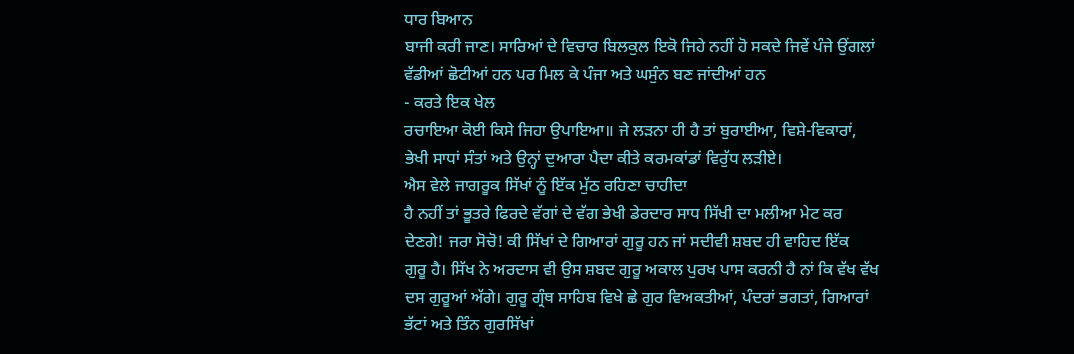ਧਾਰ ਬਿਆਨ
ਬਾਜੀ ਕਰੀ ਜਾਣ। ਸਾਰਿਆਂ ਦੇ ਵਿਚਾਰ ਬਿਲਕੁਲ ਇਕੋ ਜਿਹੇ ਨਹੀਂ ਹੋ ਸਕਦੇ ਜਿਵੇਂ ਪੰਜੇ ਉਂਗਲਾਂ
ਵੱਡੀਆਂ ਛੋਟੀਆਂ ਹਨ ਪਰ ਮਿਲ ਕੇ ਪੰਜਾ ਅਤੇ ਘਸੁੰਨ ਬਣ ਜਾਂਦੀਆਂ ਹਨ
- ਕਰਤੇ ਇਕ ਖੇਲ
ਰਚਾਇਆ ਕੋਈ ਕਿਸੇ ਜਿਹਾ ਉਪਾਇਆ॥ ਜੇ ਲੜਨਾ ਹੀ ਹੈ ਤਾਂ ਬੁਰਾਈਆ, ਵਿਸ਼ੇ-ਵਿਕਾਰਾਂ,
ਭੇਖੀ ਸਾਧਾਂ ਸੰਤਾਂ ਅਤੇ ਉਨ੍ਹਾਂ ਦੁਆਰਾ ਪੈਦਾ ਕੀਤੇ ਕਰਮਕਾਂਡਾਂ ਵਿਰੁੱਧ ਲੜੀਏ।
ਐਸ ਵੇਲੇ ਜਾਗਰੂਕ ਸਿੱਖਾਂ ਨੂੰ ਇੱਕ ਮੁੱਠ ਰਹਿਣਾ ਚਾਹੀਦਾ
ਹੈ ਨਹੀਂ ਤਾਂ ਭੂਤਰੇ ਫਿਰਦੇ ਵੱਗਾਂ ਦੇ ਵੱਗ ਭੇਖੀ ਡੇਰਦਾਰ ਸਾਧ ਸਿੱਖੀ ਦਾ ਮਲੀਆ ਮੇਟ ਕਰ
ਦੇਣਗੇ! ਜਰਾ ਸੋਚੋ! ਕੀ ਸਿੱਖਾਂ ਦੇ ਗਿਆਰਾਂ ਗੁਰੂ ਹਨ ਜਾਂ ਸਦੀਵੀ ਸ਼ਬਦ ਹੀ ਵਾਹਿਦ ਇੱਕ
ਗੁਰੂ ਹੈ। ਸਿੱਖ ਨੇ ਅਰਦਾਸ ਵੀ ਉਸ ਸ਼ਬਦ ਗੁਰੂ ਅਕਾਲ ਪੁਰਖ ਪਾਸ ਕਰਨੀ ਹੈ ਨਾਂ ਕਿ ਵੱਖ ਵੱਖ
ਦਸ ਗੁਰੂਆਂ ਅੱਗੇ। ਗੁਰੂ ਗ੍ਰੰਥ ਸਾਹਿਬ ਵਿਖੇ ਛੇ ਗੁਰ ਵਿਅਕਤੀਆਂ, ਪੰਦਰਾਂ ਭਗਤਾਂ, ਗਿਆਰਾਂ
ਭੱਟਾਂ ਅਤੇ ਤਿੰਨ ਗੁਰਸਿੱਖਾਂ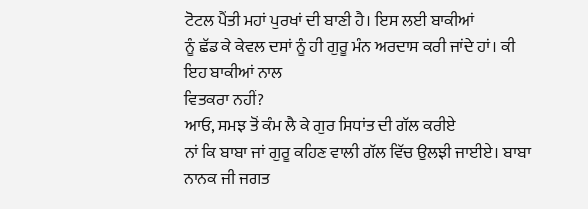ਟੋਟਲ ਪੈਂਤੀ ਮਹਾਂ ਪੁਰਖਾਂ ਦੀ ਬਾਣੀ ਹੈ। ਇਸ ਲਈ ਬਾਕੀਆਂ
ਨੂੰ ਛੱਡ ਕੇ ਕੇਵਲ ਦਸਾਂ ਨੂੰ ਹੀ ਗੁਰੂ ਮੰਨ ਅਰਦਾਸ ਕਰੀ ਜਾਂਦੇ ਹਾਂ। ਕੀ ਇਹ ਬਾਕੀਆਂ ਨਾਲ
ਵਿਤਕਰਾ ਨਹੀਂ?
ਆਓ, ਸਮਝ ਤੋਂ ਕੰਮ ਲੈ ਕੇ ਗੁਰ ਸਿਧਾਂਤ ਦੀ ਗੱਲ ਕਰੀਏ
ਨਾਂ ਕਿ ਬਾਬਾ ਜਾਂ ਗੁਰੂ ਕਹਿਣ ਵਾਲੀ ਗੱਲ ਵਿੱਚ ਉਲਝੀ ਜਾਈਏ। ਬਾਬਾ ਨਾਨਕ ਜੀ ਜਗਤ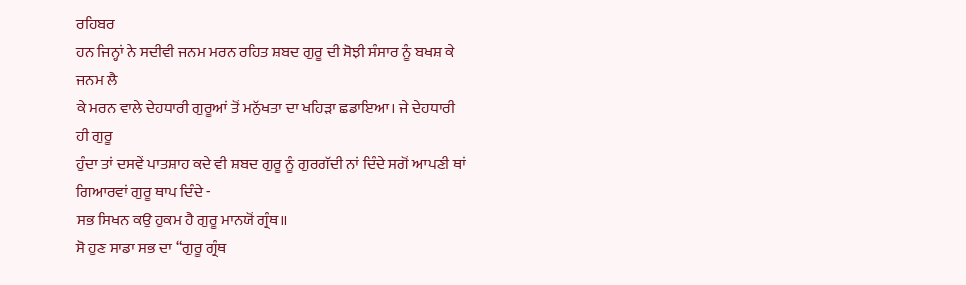ਰਹਿਬਰ
ਹਨ ਜਿਨ੍ਹਾਂ ਨੇ ਸਦੀਵੀ ਜਨਮ ਮਰਨ ਰਹਿਤ ਸ਼ਬਦ ਗੁਰੂ ਦੀ ਸੋਝੀ ਸੰਸਾਰ ਨੂੰ ਬਖਸ਼ ਕੇ ਜਨਮ ਲੈ
ਕੇ ਮਰਨ ਵਾਲੇ ਦੇਹਧਾਰੀ ਗੁਰੂਆਂ ਤੋਂ ਮਨੁੱਖਤਾ ਦਾ ਖਹਿੜਾ ਛਡਾਇਆ। ਜੇ ਦੇਹਧਾਰੀ ਹੀ ਗੁਰੂ
ਹੁੰਦਾ ਤਾਂ ਦਸਵੇਂ ਪਾਤਸ਼ਾਹ ਕਦੇ ਵੀ ਸ਼ਬਦ ਗੁਰੂ ਨੂੰ ਗੁਰਗੱਦੀ ਨਾਂ ਦਿੰਦੇ ਸਗੋਂ ਆਪਣੀ ਥਾਂ
ਗਿਆਰਵਾਂ ਗੁਰੂ ਥਾਪ ਦਿੰਦੇ -
ਸਭ ਸਿਖਨ ਕਉ ਹੁਕਮ ਹੈ ਗੁਰੂ ਮਾਨਯੋਂ ਗ੍ਰੰਥ॥
ਸੋ ਹੁਣ ਸਾਡਾ ਸਭ ਦਾ “ਗੁਰੂ ਗ੍ਰੰਥ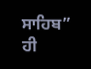ਸਾਹਿਬ” ਹੀ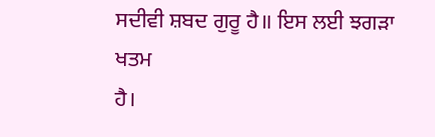ਸਦੀਵੀ ਸ਼ਬਦ ਗੁਰੂ ਹੈ॥ ਇਸ ਲਈ ਝਗੜਾ ਖਤਮ
ਹੈ।